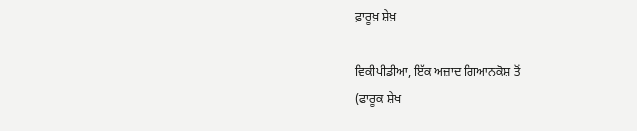ਫ਼ਾਰੂਖ਼ ਸ਼ੇਖ਼

ਵਿਕੀਪੀਡੀਆ, ਇੱਕ ਅਜ਼ਾਦ ਗਿਆਨਕੋਸ਼ ਤੋਂ
(ਫਾਰੂਕ ਸ਼ੇਖ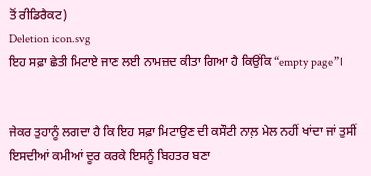ਤੋਂ ਰੀਡਿਰੈਕਟ)
Deletion icon.svg
ਇਹ ਸਫ਼ਾ ਛੇਤੀ ਮਿਟਾਏ ਜਾਣ ਲਈ ਨਾਮਜ਼ਦ ਕੀਤਾ ਗਿਆ ਹੈ ਕਿਉਂਕਿ “empty page”।


ਜੇਕਰ ਤੁਹਾਨੂੰ ਲਗਦਾ ਹੈ ਕਿ ਇਹ ਸਫ਼ਾ ਮਿਟਾਉਣ ਦੀ ਕਸੌਟੀ ਨਾਲ਼ ਮੇਲ ਨਹੀਂ ਖਾਂਦਾ ਜਾਂ ਤੁਸੀਂ ਇਸਦੀਆਂ ਕਮੀਆਂ ਦੂਰ ਕਰਕੇ ਇਸਨੂੰ ਬਿਹਤਰ ਬਣਾ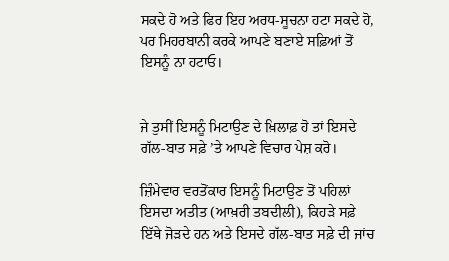ਸਕਦੇ ਹੋ ਅਤੇ ਫਿਰ ਇਹ ਅਰਧ-ਸੂਚਨਾ ਹਟਾ ਸਕਦੇ ਹੋ, ਪਰ ਮਿਹਰਬਾਨੀ ਕਰਕੇ ਆਪਣੇ ਬਣਾਏ ਸਫ਼ਿਆਂ ਤੋਂ ਇਸਨੂੰ ਨਾ ਹਟਾਓ।


ਜੇ ਤੁਸੀਂ ਇਸਨੂੰ ਮਿਟਾਉਣ ਦੇ ਖ਼ਿਲਾਫ਼ ਹੋ ਤਾਂ ਇਸਦੇ ਗੱਲ-ਬਾਤ ਸਫ਼ੇ ’ਤੇ ਆਪਣੇ ਵਿਚਾਰ ਪੇਸ਼ ਕਰੋ।

ਜ਼ਿੰਮੇਵਾਰ ਵਰਤੋਂਕਾਰ ਇਸਨੂੰ ਮਿਟਾਉਣ ਤੋਂ ਪਹਿਲਾਂ ਇਸਦਾ ਅਤੀਤ (ਆਖ਼ਰੀ ਤਬਦੀਲੀ), ਕਿਹੜੇ ਸਫ਼ੇ ਇੱਥੇ ਜੋੜਦੇ ਹਨ ਅਤੇ ਇਸਦੇ ਗੱਲ-ਬਾਤ ਸਫ਼ੇ ਦੀ ਜਾਂਚ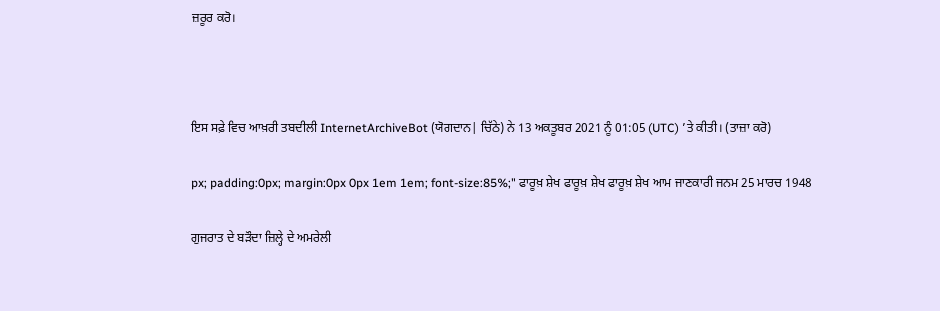ਜ਼ਰੂਰ ਕਰੋ।



ਇਸ ਸਫ਼ੇ ਵਿਚ ਆਖ਼ਰੀ ਤਬਦੀਲੀ InternetArchiveBot (ਯੋਗਦਾਨ| ਚਿੱਠੇ) ਨੇ 13 ਅਕਤੂਬਰ 2021 ਨੂੰ 01:05 (UTC) ’ਤੇ ਕੀਤੀ। (ਤਾਜ਼ਾ ਕਰੋ)

px; padding:0px; margin:0px 0px 1em 1em; font-size:85%;" ਫਾਰੂਖ਼ ਸ਼ੇਖ ਫਾਰੂਖ਼ ਸ਼ੇਖ ਫਾਰੂਖ਼ ਸ਼ੇਖ ਆਮ ਜਾਣਕਾਰੀ ਜਨਮ 25 ਮਾਰਚ 1948

ਗੁਜਰਾਤ ਦੇ ਬੜੌਦਾ ਜ਼ਿਲ੍ਹੇ ਦੇ ਅਮਰੇਲੀ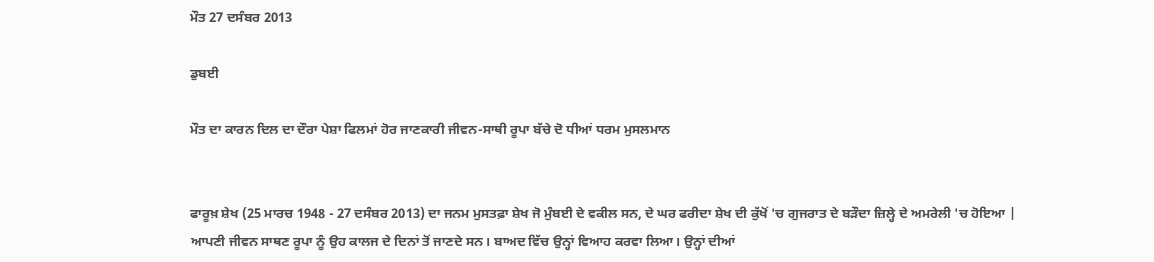ਮੌਤ 27 ਦਸੰਬਰ 2013

ਡੁਬਈ

ਮੌਤ ਦਾ ਕਾਰਨ ਦਿਲ ਦਾ ਦੌਰਾ ਪੇਸ਼ਾ ਫਿਲਮਾਂ ਹੋਰ ਜਾਣਕਾਰੀ ਜੀਵਨ-ਸਾਥੀ ਰੂਪਾ ਬੱਚੇ ਦੋ ਧੀਆਂ ਧਰਮ ਮੁਸਲਮਾਨ


ਫਾਰੂਖ਼ ਸ਼ੇਖ (25 ਮਾਰਚ 1948 - 27 ਦਸੰਬਰ 2013) ਦਾ ਜਨਮ ਮੁਸਤਫ਼ਾ ਸ਼ੇਖ ਜੋ ਮੁੰਬਈ ਦੇ ਵਕੀਲ ਸਨ, ਦੇ ਘਰ ਫਰੀਦਾ ਸ਼ੇਖ ਦੀ ਕੁੱਖੋਂ 'ਚ ਗੁਜਰਾਤ ਦੇ ਬੜੌਦਾ ਜ਼ਿਲ੍ਹੇ ਦੇ ਅਮਰੇਲੀ 'ਚ ਹੋਇਆ | ਆਪਣੀ ਜੀਵਨ ਸਾਥਣ ਰੂਪਾ ਨੂੰ ਉਹ ਕਾਲਜ ਦੇ ਦਿਨਾਂ ਤੋਂ ਜਾਣਦੇ ਸਨ। ਬਾਅਦ ਵਿੱਚ ਉਨ੍ਹਾਂ ਵਿਆਹ ਕਰਵਾ ਲਿਆ। ਉਨ੍ਹਾਂ ਦੀਆਂ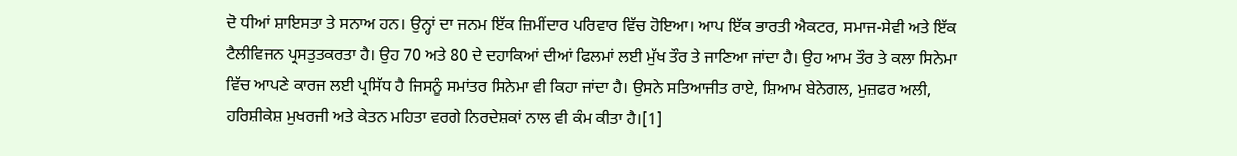ਦੋ ਧੀਆਂ ਸ਼ਾਇਸਤਾ ਤੇ ਸਨਾਅ ਹਨ। ਉਨ੍ਹਾਂ ਦਾ ਜਨਮ ਇੱਕ ਜ਼ਿਮੀਂਦਾਰ ਪਰਿਵਾਰ ਵਿੱਚ ਹੋਇਆ। ਆਪ ਇੱਕ ਭਾਰਤੀ ਐਕਟਰ, ਸਮਾਜ-ਸੇਵੀ ਅਤੇ ਇੱਕ ਟੈਲੀਵਿਜਨ ਪ੍ਰਸਤੁਤਕਰਤਾ ਹੈ। ਉਹ 70 ਅਤੇ 80 ਦੇ ਦਹਾਕਿਆਂ ਦੀਆਂ ਫਿਲਮਾਂ ਲਈ ਮੁੱਖ ਤੌਰ ਤੇ ਜਾਣਿਆ ਜਾਂਦਾ ਹੈ। ਉਹ ਆਮ ਤੌਰ ਤੇ ਕਲਾ ਸਿਨੇਮਾ ਵਿੱਚ ਆਪਣੇ ਕਾਰਜ ਲਈ ਪ੍ਰਸਿੱਧ ਹੈ ਜਿਸਨੂੰ ਸਮਾਂਤਰ ਸਿਨੇਮਾ ਵੀ ਕਿਹਾ ਜਾਂਦਾ ਹੈ। ਉਸਨੇ ਸਤਿਆਜੀਤ ਰਾਏ, ਸ਼ਿਆਮ ਬੇਨੇਗਲ, ਮੁਜ਼ਫਰ ਅਲੀ, ਹਰਿਸ਼ੀਕੇਸ਼ ਮੁਖਰਜੀ ਅਤੇ ਕੇਤਨ ਮਹਿਤਾ ਵਰਗੇ ਨਿਰਦੇਸ਼ਕਾਂ ਨਾਲ ਵੀ ਕੰਮ ਕੀਤਾ ਹੈ।[1]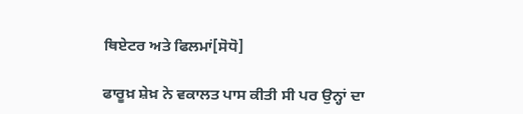ਥਿਏਟਰ ਅਤੇ ਫਿਲਮਾਂ[ਸੋਧੋ]

ਫਾਰੂਖ਼ ਸ਼ੇਖ਼ ਨੇ ਵਕਾਲਤ ਪਾਸ ਕੀਤੀ ਸੀ ਪਰ ਉਨ੍ਹਾਂ ਦਾ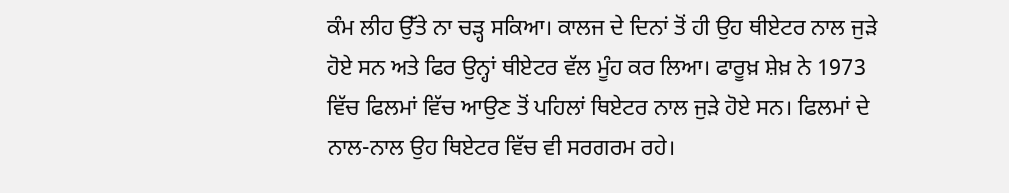ਕੰਮ ਲੀਹ ਉੱਤੇ ਨਾ ਚੜ੍ਹ ਸਕਿਆ। ਕਾਲਜ ਦੇ ਦਿਨਾਂ ਤੋਂ ਹੀ ਉਹ ਥੀਏਟਰ ਨਾਲ ਜੁੜੇ ਹੋਏ ਸਨ ਅਤੇ ਫਿਰ ਉਨ੍ਹਾਂ ਥੀਏਟਰ ਵੱਲ ਮੂੰਹ ਕਰ ਲਿਆ। ਫਾਰੂਖ਼ ਸ਼ੇਖ਼ ਨੇ 1973 ਵਿੱਚ ਫਿਲਮਾਂ ਵਿੱਚ ਆਉਣ ਤੋਂ ਪਹਿਲਾਂ ਥਿਏਟਰ ਨਾਲ ਜੁੜੇ ਹੋਏ ਸਨ। ਫਿਲਮਾਂ ਦੇ ਨਾਲ-ਨਾਲ ਉਹ ਥਿਏਟਰ ਵਿੱਚ ਵੀ ਸਰਗਰਮ ਰਹੇ।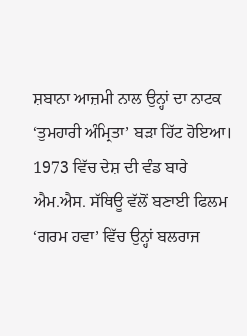ਸ਼ਬਾਨਾ ਆਜ਼ਮੀ ਨਾਲ ਉਨ੍ਹਾਂ ਦਾ ਨਾਟਕ ‘ਤੁਮਹਾਰੀ ਅੰਮ੍ਰਿਤਾ’ ਬੜਾ ਹਿੱਟ ਹੋਇਆ। 1973 ਵਿੱਚ ਦੇਸ਼ ਦੀ ਵੰਡ ਬਾਰੇ ਐਮ.ਐਸ. ਸੱਥਿਊ ਵੱਲੋਂ ਬਣਾਈ ਫਿਲਮ ‘ਗਰਮ ਹਵਾ’ ਵਿੱਚ ਉਨ੍ਹਾਂ ਬਲਰਾਜ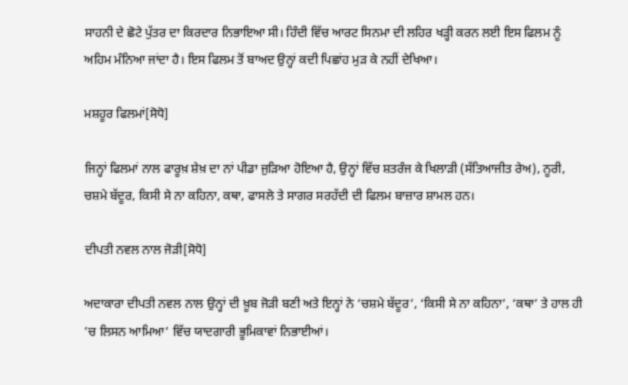ਸਾਹਨੀ ਦੇ ਛੋਟੇ ਪੁੱਤਰ ਦਾ ਕਿਰਦਾਰ ਨਿਭਾਇਆ ਸੀ। ਹਿੰਦੀ ਵਿੱਚ ਆਰਟ ਸਿਨਮਾ ਦੀ ਲਹਿਰ ਖੜ੍ਹੀ ਕਰਨ ਲਈ ਇਸ ਫਿਲਮ ਨੂੰ ਅਹਿਮ ਮੰਨਿਆ ਜਾਂਦਾ ਹੈ। ਇਸ ਫਿਲਮ ਤੋਂ ਬਾਅਦ ਉਨ੍ਹਾਂ ਕਦੀ ਪਿਛਾਂਹ ਮੁੜ ਕੇ ਨਹੀਂ ਦੇਖਿਆ।

ਮਸ਼ਹੂਰ ਫਿਲਮਾਂ[ਸੋਧੋ]

ਜਿਨ੍ਹਾਂ ਫਿਲਮਾਂ ਨਾਲ ਫਾਰੂਖ਼ ਸ਼ੇਖ਼ ਦਾ ਨਾਂ ਪੀਡਾ ਜੁੜਿਆ ਹੋਇਆ ਹੈ, ਉਨ੍ਹਾਂ ਵਿੱਚ ਸ਼ਤਰੰਜ ਕੇ ਖਿਲਾੜੀ (ਸੱਤਿਆਜੀਤ ਰੇਅ), ਨੂਰੀ, ਚਸ਼ਮੇ ਬੱਦੂਰ, ਕਿਸੀ ਸੇ ਨਾ ਕਹਿਨਾ, ਕਥਾ, ਫਾਸਲੇ ਤੇ ਸਾਗਰ ਸਰਹੱਦੀ ਦੀ ਫਿਲਮ ਬਾਜ਼ਾਰ ਸ਼ਾਮਲ ਹਨ।

ਦੀਪਤੀ ਨਵਲ ਨਾਲ ਜੋੜੀ[ਸੋਧੋ]

ਅਦਾਕਾਰਾ ਦੀਪਤੀ ਨਵਲ ਨਾਲ ਉਨ੍ਹਾਂ ਦੀ ਖ਼ੂਬ ਜੋੜੀ ਬਣੀ ਅਤੇ ਇਨ੍ਹਾਂ ਨੇ ‘ਚਸ਼ਮੇ ਬੱਦੂਰ’, ‘ਕਿਸੀ ਸੇ ਨਾ ਕਹਿਨਾ’, ‘ਕਥਾ’ ਤੇ ਹਾਲ ਹੀ ’ਚ ਲਿਸਨ ਆਮਿਆ’ ਵਿੱਚ ਯਾਦਗਾਰੀ ਭੂਮਿਕਾਵਾਂ ਨਿਭਾਈਆਂ।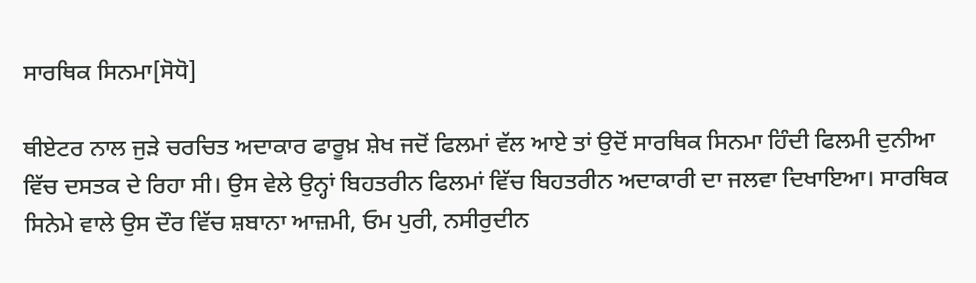ਸਾਰਥਿਕ ਸਿਨਮਾ[ਸੋਧੋ]

ਥੀਏਟਰ ਨਾਲ ਜੁੜੇ ਚਰਚਿਤ ਅਦਾਕਾਰ ਫਾਰੂਖ਼ ਸ਼ੇਖ ਜਦੋਂ ਫਿਲਮਾਂ ਵੱਲ ਆਏ ਤਾਂ ਉਦੋਂ ਸਾਰਥਿਕ ਸਿਨਮਾ ਹਿੰਦੀ ਫਿਲਮੀ ਦੁਨੀਆ ਵਿੱਚ ਦਸਤਕ ਦੇ ਰਿਹਾ ਸੀ। ਉਸ ਵੇਲੇ ਉਨ੍ਹਾਂ ਬਿਹਤਰੀਨ ਫਿਲਮਾਂ ਵਿੱਚ ਬਿਹਤਰੀਨ ਅਦਾਕਾਰੀ ਦਾ ਜਲਵਾ ਦਿਖਾਇਆ। ਸਾਰਥਿਕ ਸਿਨੇਮੇ ਵਾਲੇ ਉਸ ਦੌਰ ਵਿੱਚ ਸ਼ਬਾਨਾ ਆਜ਼ਮੀ, ਓਮ ਪੁਰੀ, ਨਸੀਰੁਦੀਨ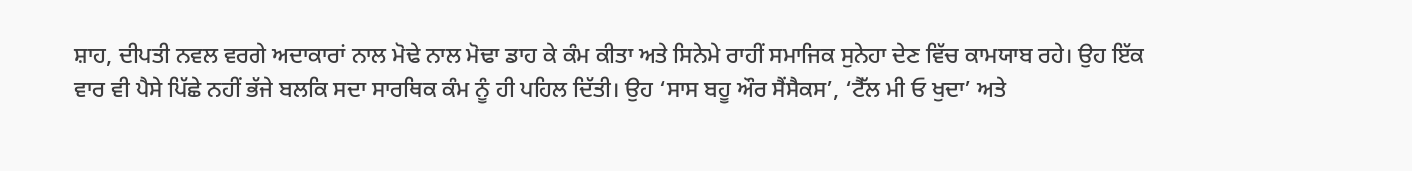ਸ਼ਾਹ, ਦੀਪਤੀ ਨਵਲ ਵਰਗੇ ਅਦਾਕਾਰਾਂ ਨਾਲ ਮੋਢੇ ਨਾਲ ਮੋਢਾ ਡਾਹ ਕੇ ਕੰਮ ਕੀਤਾ ਅਤੇ ਸਿਨੇਮੇ ਰਾਹੀਂ ਸਮਾਜਿਕ ਸੁਨੇਹਾ ਦੇਣ ਵਿੱਚ ਕਾਮਯਾਬ ਰਹੇ। ਉਹ ਇੱਕ ਵਾਰ ਵੀ ਪੈਸੇ ਪਿੱਛੇ ਨਹੀਂ ਭੱਜੇ ਬਲਕਿ ਸਦਾ ਸਾਰਥਿਕ ਕੰਮ ਨੂੰ ਹੀ ਪਹਿਲ ਦਿੱਤੀ। ਉਹ ‘ਸਾਸ ਬਹੂ ਔਰ ਸੈਂਸੈਕਸ’, ‘ਟੈੱਲ ਮੀ ਓ ਖੁਦਾ’ ਅਤੇ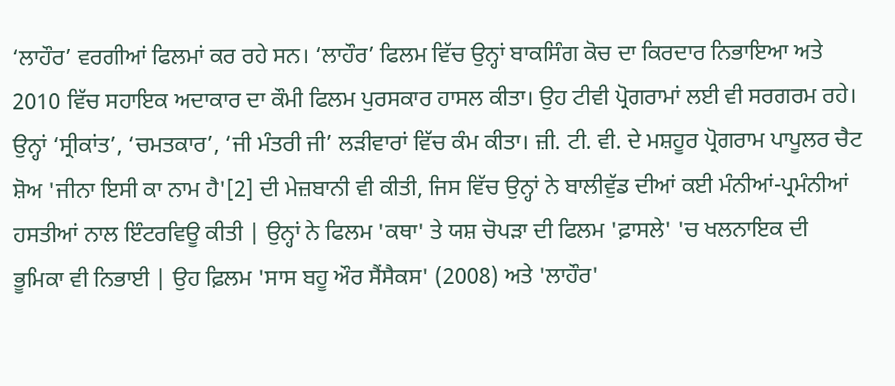‘ਲਾਹੌਰ’ ਵਰਗੀਆਂ ਫਿਲਮਾਂ ਕਰ ਰਹੇ ਸਨ। ‘ਲਾਹੌਰ’ ਫਿਲਮ ਵਿੱਚ ਉਨ੍ਹਾਂ ਬਾਕਸਿੰਗ ਕੋਚ ਦਾ ਕਿਰਦਾਰ ਨਿਭਾਇਆ ਅਤੇ 2010 ਵਿੱਚ ਸਹਾਇਕ ਅਦਾਕਾਰ ਦਾ ਕੌਮੀ ਫਿਲਮ ਪੁਰਸਕਾਰ ਹਾਸਲ ਕੀਤਾ। ਉਹ ਟੀਵੀ ਪ੍ਰੋਗਰਾਮਾਂ ਲਈ ਵੀ ਸਰਗਰਮ ਰਹੇ। ਉਨ੍ਹਾਂ ‘ਸ੍ਰੀਕਾਂਤ’, ‘ਚਮਤਕਾਰ’, ‘ਜੀ ਮੰਤਰੀ ਜੀ’ ਲੜੀਵਾਰਾਂ ਵਿੱਚ ਕੰਮ ਕੀਤਾ। ਜ਼ੀ. ਟੀ. ਵੀ. ਦੇ ਮਸ਼ਹੂਰ ਪ੍ਰੋਗਰਾਮ ਪਾਪੂਲਰ ਚੈਟ ਸ਼ੋਅ 'ਜੀਨਾ ਇਸੀ ਕਾ ਨਾਮ ਹੈ'[2] ਦੀ ਮੇਜ਼ਬਾਨੀ ਵੀ ਕੀਤੀ, ਜਿਸ ਵਿੱਚ ਉਨ੍ਹਾਂ ਨੇ ਬਾਲੀਵੁੱਡ ਦੀਆਂ ਕਈ ਮੰਨੀਆਂ-ਪ੍ਰਮੰਨੀਆਂ ਹਸਤੀਆਂ ਨਾਲ ਇੰਟਰਵਿਊ ਕੀਤੀ | ਉਨ੍ਹਾਂ ਨੇ ਫਿਲਮ 'ਕਥਾ' ਤੇ ਯਸ਼ ਚੋਪੜਾ ਦੀ ਫਿਲਮ 'ਫ਼ਾਸਲੇ' 'ਚ ਖਲਨਾਇਕ ਦੀ ਭੂਮਿਕਾ ਵੀ ਨਿਭਾਈ | ਉਹ ਫ਼ਿਲਮ 'ਸਾਸ ਬਹੂ ਔਰ ਸੈਂਸੈਕਸ' (2008) ਅਤੇ 'ਲਾਹੌਰ'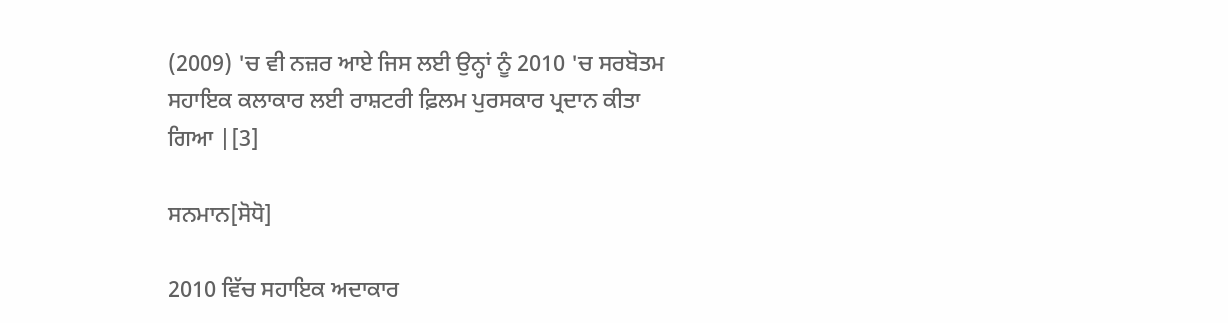(2009) 'ਚ ਵੀ ਨਜ਼ਰ ਆਏ ਜਿਸ ਲਈ ਉਨ੍ਹਾਂ ਨੂੰ 2010 'ਚ ਸਰਬੋਤਮ ਸਹਾਇਕ ਕਲਾਕਾਰ ਲਈ ਰਾਸ਼ਟਰੀ ਫ਼ਿਲਮ ਪੁਰਸਕਾਰ ਪ੍ਰਦਾਨ ਕੀਤਾ ਗਿਆ |[3]

ਸਨਮਾਨ[ਸੋਧੋ]

2010 ਵਿੱਚ ਸਹਾਇਕ ਅਦਾਕਾਰ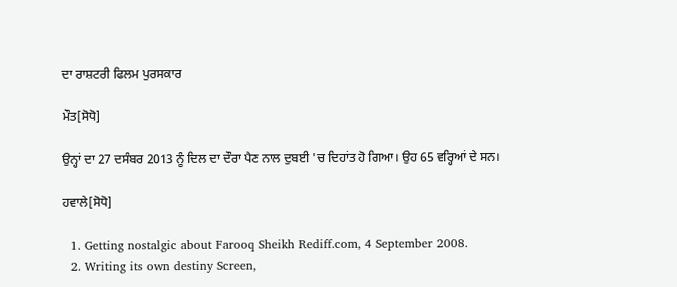ਦਾ ਰਾਸ਼ਟਰੀ ਫਿਲਮ ਪੁਰਸਕਾਰ

ਮੌਤ[ਸੋਧੋ]

ਉਨ੍ਹਾਂ ਦਾ 27 ਦਸੰਬਰ 2013 ਨੂੰ ਦਿਲ ਦਾ ਦੌਰਾ ਪੈਣ ਨਾਲ ਦੁਬਈ 'ਚ ਦਿਹਾਂਤ ਹੋ ਗਿਆ। ਉਹ 65 ਵਰ੍ਹਿਆਂ ਦੇ ਸਨ।

ਹਵਾਲੇ[ਸੋਧੋ]

  1. Getting nostalgic about Farooq Sheikh Rediff.com, 4 September 2008.
  2. Writing its own destiny Screen,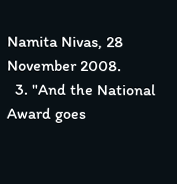Namita Nivas, 28 November 2008.
  3. "And the National Award goes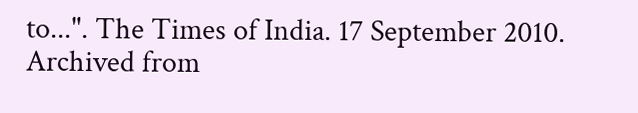to...". The Times of India. 17 September 2010. Archived from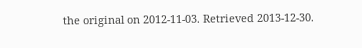the original on 2012-11-03. Retrieved 2013-12-30.